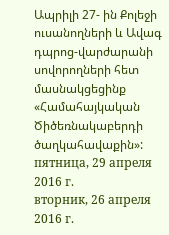Ապրիլի 27- ին Քոլեջի ուսանողների և Ավագ դպրոց-վարժարանի սովորողների հետ մասնակցեցինք «Համահայկական Ծիծեռնակաբերդի ծաղկահավաքին»:
пятница, 29 апреля 2016 г.
вторник, 26 апреля 2016 г.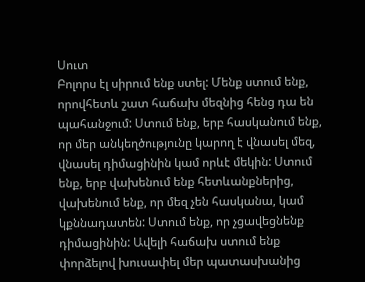Սուտ
Բոլորս էլ սիրում ենք ստել: Մենք ստում ենք, որովհետև շատ հաճախ մեզնից հենց դա են պահանջում: Ստում ենք, երբ հասկանում ենք, որ մեր անկեղծությունը կարող է վնասել մեզ, վնասել դիմացինին կամ որևէ մեկին: Ստում ենք, երբ վախենում ենք հետևանքներից, վախենում ենք, որ մեզ չեն հասկանա, կամ կքննադատեն: Ստում ենք, որ չցավեցնենք դիմացինին: Ավելի հաճախ ստում ենք փորձելով խուսափել մեր պատասխանից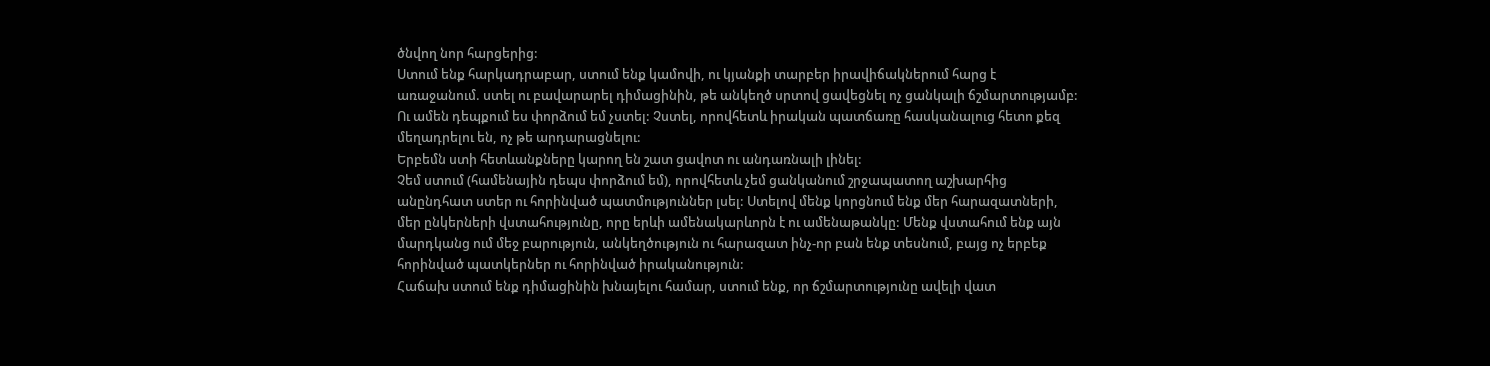ծնվող նոր հարցերից:
Ստում ենք հարկադրաբար, ստում ենք կամովի, ու կյանքի տարբեր իրավիճակներում հարց է առաջանում. ստել ու բավարարել դիմացինին, թե անկեղծ սրտով ցավեցնել ոչ ցանկալի ճշմարտությամբ: Ու ամեն դեպքում ես փորձում եմ չստել: Չստել, որովհետև իրական պատճառը հասկանալուց հետո քեզ մեղադրելու են, ոչ թե արդարացնելու:
Երբեմն ստի հետևանքները կարող են շատ ցավոտ ու անդառնալի լինել:
Չեմ ստում (համենային դեպս փորձում եմ), որովհետև չեմ ցանկանում շրջապատող աշխարհից անընդհատ ստեր ու հորինված պատմություններ լսել: Ստելով մենք կորցնում ենք մեր հարազատների, մեր ընկերների վստահությունը, որը երևի ամենակարևորն է ու ամենաթանկը: Մենք վստահում ենք այն մարդկանց ում մեջ բարություն, անկեղծություն ու հարազատ ինչ-որ բան ենք տեսնում, բայց ոչ երբեք հորինված պատկերներ ու հորինված իրականություն:
Հաճախ ստում ենք դիմացինին խնայելու համար, ստում ենք, որ ճշմարտությունը ավելի վատ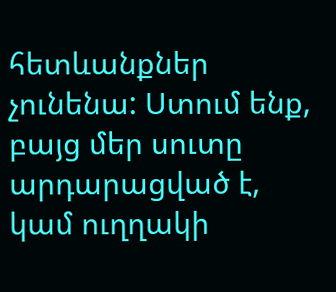հետևանքներ չունենա: Ստում ենք, բայց մեր սուտը արդարացված է, կամ ուղղակի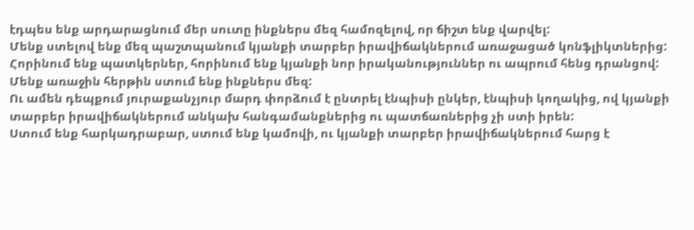էդպես ենք արդարացնում մեր սուտը ինքներս մեզ համոզելով, որ ճիշտ ենք վարվել:
Մենք ստելով ենք մեզ պաշտպանում կյանքի տարբեր իրավիճակներում առաջացած կոնֆլիկտներից: Հորինում ենք պատկերներ, հորինում ենք կյանքի նոր իրականություններ ու ապրում հենց դրանցով: Մենք առաջին հերթին ստում ենք ինքներս մեզ:
Ու ամեն դեպքում յուրաքանչյուր մարդ փորձում է ընտրել էնպիսի ընկեր, էնպիսի կողակից, ով կյանքի տարբեր իրավիճակներում անկախ հանգամանքներից ու պատճառներից չի ստի իրեն:
Ստում ենք հարկադրաբար, ստում ենք կամովի, ու կյանքի տարբեր իրավիճակներում հարց է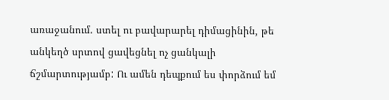առաջանում. ստել ու բավարարել դիմացինին, թե անկեղծ սրտով ցավեցնել ոչ ցանկալի ճշմարտությամբ: Ու ամեն դեպքում ես փորձում եմ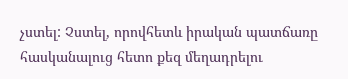չստել: Չստել, որովհետև իրական պատճառը հասկանալուց հետո քեզ մեղադրելու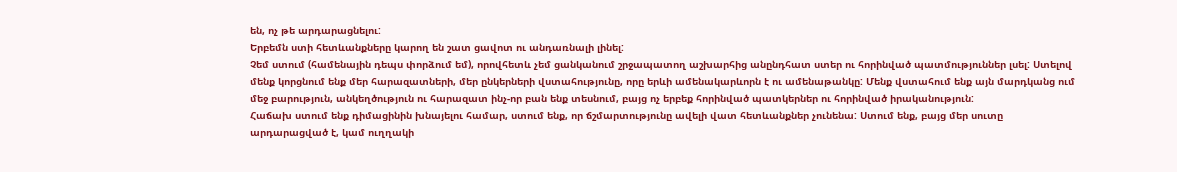են, ոչ թե արդարացնելու:
Երբեմն ստի հետևանքները կարող են շատ ցավոտ ու անդառնալի լինել:
Չեմ ստում (համենային դեպս փորձում եմ), որովհետև չեմ ցանկանում շրջապատող աշխարհից անընդհատ ստեր ու հորինված պատմություններ լսել: Ստելով մենք կորցնում ենք մեր հարազատների, մեր ընկերների վստահությունը, որը երևի ամենակարևորն է ու ամենաթանկը: Մենք վստահում ենք այն մարդկանց ում մեջ բարություն, անկեղծություն ու հարազատ ինչ-որ բան ենք տեսնում, բայց ոչ երբեք հորինված պատկերներ ու հորինված իրականություն:
Հաճախ ստում ենք դիմացինին խնայելու համար, ստում ենք, որ ճշմարտությունը ավելի վատ հետևանքներ չունենա: Ստում ենք, բայց մեր սուտը արդարացված է, կամ ուղղակի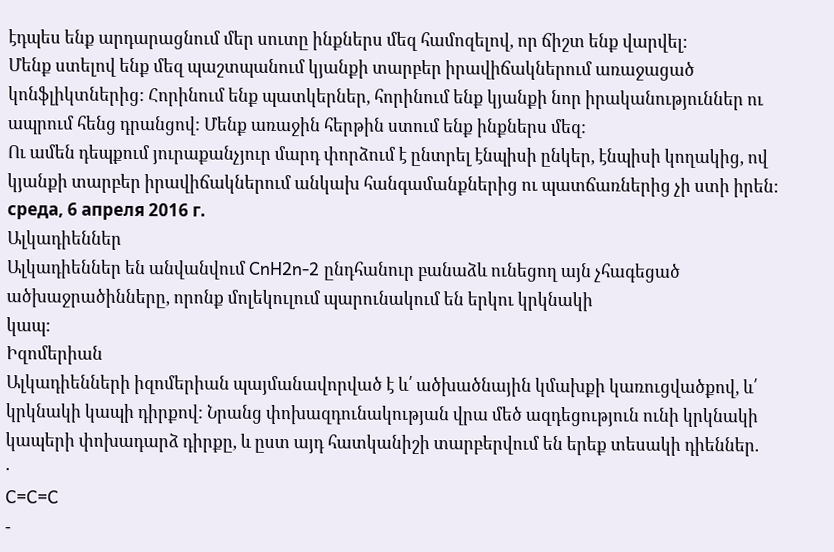էդպես ենք արդարացնում մեր սուտը ինքներս մեզ համոզելով, որ ճիշտ ենք վարվել:
Մենք ստելով ենք մեզ պաշտպանում կյանքի տարբեր իրավիճակներում առաջացած կոնֆլիկտներից: Հորինում ենք պատկերներ, հորինում ենք կյանքի նոր իրականություններ ու ապրում հենց դրանցով: Մենք առաջին հերթին ստում ենք ինքներս մեզ:
Ու ամեն դեպքում յուրաքանչյուր մարդ փորձում է ընտրել էնպիսի ընկեր, էնպիսի կողակից, ով կյանքի տարբեր իրավիճակներում անկախ հանգամանքներից ու պատճառներից չի ստի իրեն:
среда, 6 апреля 2016 г.
Ալկադիեններ
Ալկադիեններ են անվանվում CnH2n-2 ընդհանուր բանաձև ունեցող այն չհագեցած
ածխաջրածինները, որոնք մոլեկուլում պարունակում են երկու կրկնակի
կապ:
Իզոմերիան
Ալկադիենների իզոմերիան պայմանավորված է և՛ ածխածնային կմախքի կառուցվածքով, և՛ կրկնակի կապի դիրքով: Նրանց փոխազդունակության վրա մեծ ազդեցություն ունի կրկնակի կապերի փոխադարձ դիրքը, և ըստ այդ հատկանիշի տարբերվում են երեք տեսակի դիեններ.
·
C=C=C
-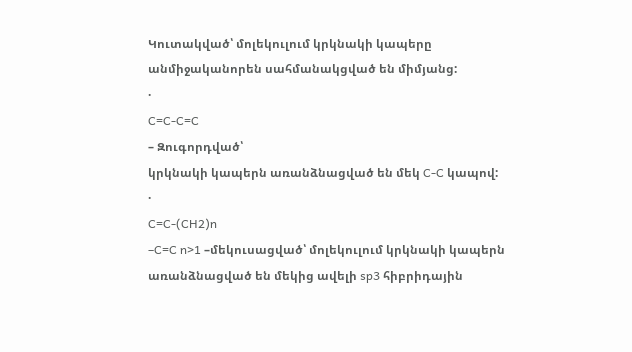Կուտակված՝ մոլեկուլում կրկնակի կապերը անմիջականորեն սահմանակցված են միմյանց:
·
C=C-C=C
– Զուգորդված՝
կրկնակի կապերն առանձնացված են մեկ C-C կապով:
·
C=C-(CH2)n
–C=C n>1 –մեկուսացված՝ մոլեկուլում կրկնակի կապերն առանձնացված են մեկից ավելի sp3 հիբրիդային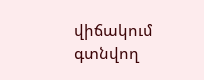վիճակում գտնվող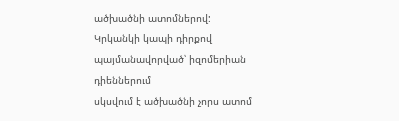ածխածնի ատոմներով:
Կրկանկի կապի դիրքով
պայմանավորված՝ իզոմերիան դիեններում
սկսվում է ածխածնի չորս ատոմ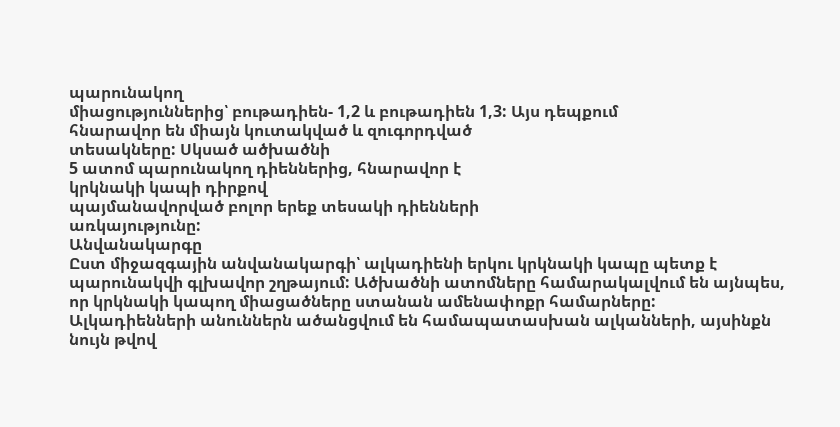պարունակող
միացություններից՝ բութադիեն- 1,2 և բութադիեն 1,3: Այս դեպքում
հնարավոր են միայն կուտակված և զուգորդված
տեսակները: Սկսած ածխածնի
5 ատոմ պարունակող դիեններից, հնարավոր է
կրկնակի կապի դիրքով
պայմանավորված բոլոր երեք տեսակի դիենների
առկայությունը:
Անվանակարգը
Ըստ միջազգային անվանակարգի՝ ալկադիենի երկու կրկնակի կապը պետք է պարունակվի գլխավոր շղթայում: Ածխածնի ատոմները համարակալվում են այնպես, որ կրկնակի կապող միացածները ստանան ամենափոքր համարները:
Ալկադիենների անուններն ածանցվում են համապատասխան ալկանների, այսինքն նույն թվով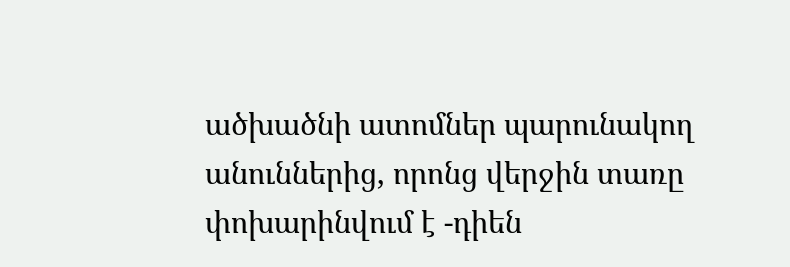ածխածնի ատոմներ պարունակող անուններից, որոնց վերջին տառը փոխարինվում է -դիեն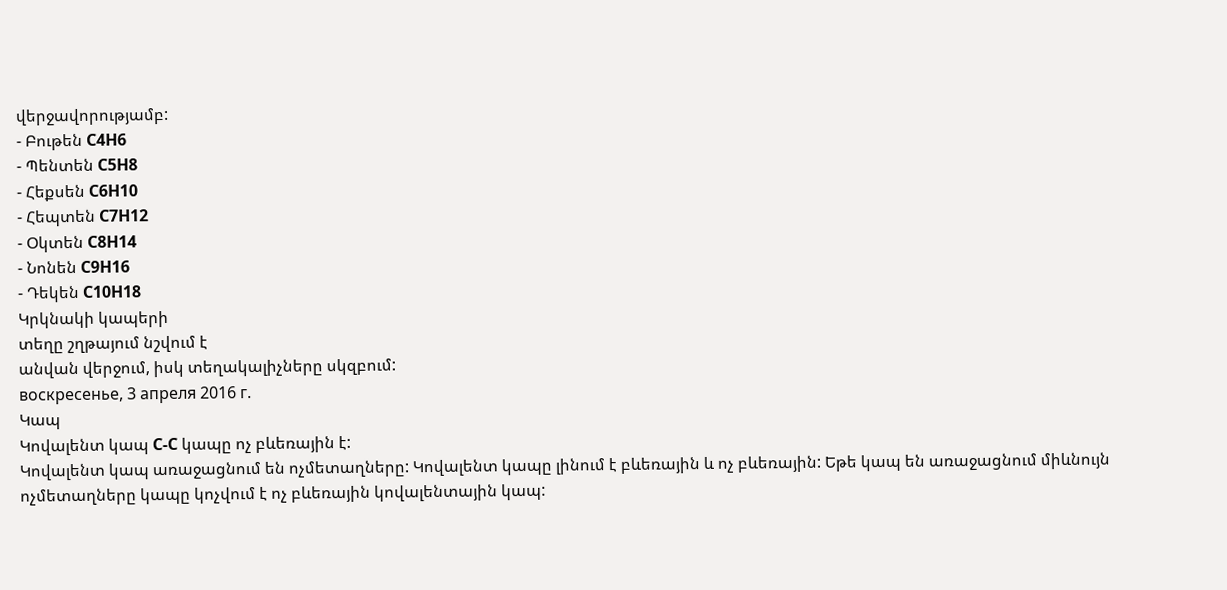վերջավորությամբ:
- Բութեն C4H6
- Պենտեն C5H8
- Հեքսեն C6H10
- Հեպտեն C7H12
- Օկտեն C8H14
- Նոնեն C9H16
- Դեկեն C10H18
Կրկնակի կապերի
տեղը շղթայում նշվում է
անվան վերջում, իսկ տեղակալիչները սկզբում:
воскресенье, 3 апреля 2016 г.
Կապ
Կովալենտ կապ C-C կապը ոչ բևեռային է:
Կովալենտ կապ առաջացնում են ոչմետաղները: Կովալենտ կապը լինում է բևեռային և ոչ բևեռային: Եթե կապ են առաջացնում միևնույն ոչմետաղները կապը կոչվում է ոչ բևեռային կովալենտային կապ: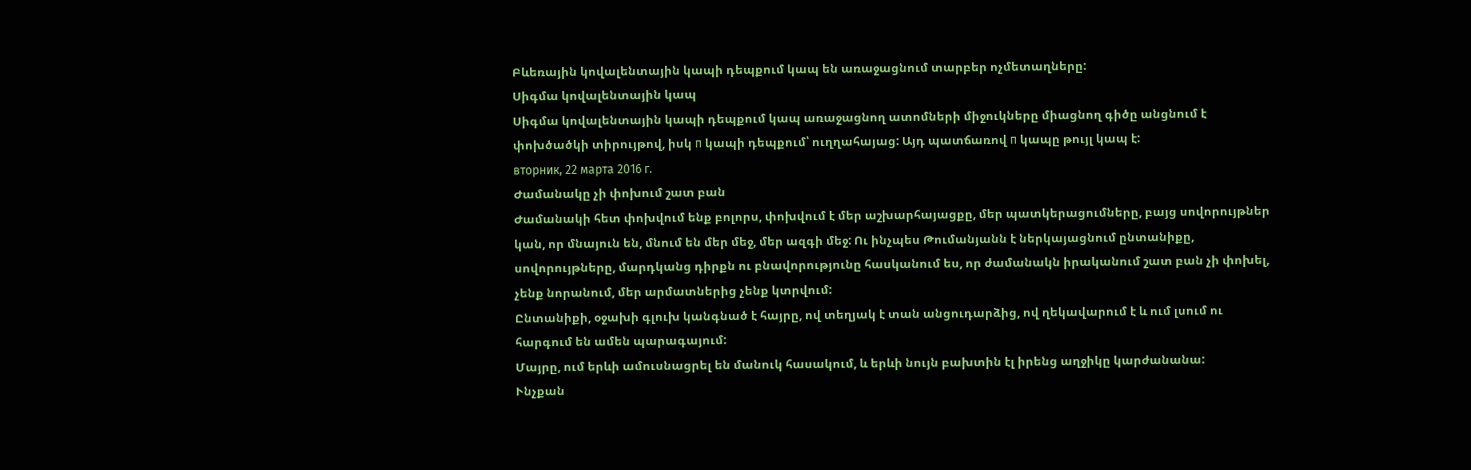Բևեռային կովալենտային կապի դեպքում կապ են առաջացնում տարբեր ոչմետաղները:
Սիգմա կովալենտային կապ
Սիգմա կովալենտային կապի դեպքում կապ առաջացնող ատոմների միջուկները միացնող գիծը անցնում է փոխծածկի տիրույթով, իսկ п կապի դեպքում՝ ուղղահայաց: Այդ պատճառով п կապը թույլ կապ է:
вторник, 22 марта 2016 г.
Ժամանակը չի փոխում շատ բան
Ժամանակի հետ փոխվում ենք բոլորս, փոխվում է մեր աշխարհայացքը, մեր պատկերացումները, բայց սովորույթներ կան, որ մնայուն են, մնում են մեր մեջ, մեր ազգի մեջ: Ու ինչպես Թումանյանն է ներկայացնում ընտանիքը, սովորույթները, մարդկանց դիրքն ու բնավորությունը հասկանում ես, որ ժամանակն իրականում շատ բան չի փոխել, չենք նորանում, մեր արմատներից չենք կտրվում:
Ընտանիքի, օջախի գլուխ կանգնած է հայրը, ով տեղյակ է տան անցուդարձից, ով ղեկավարում է և ում լսում ու հարգում են ամեն պարագայում:
Մայրը, ում երևի ամուսնացրել են մանուկ հասակում, և երևի նույն բախտին էլ իրենց աղջիկը կարժանանա:
Ւնչքան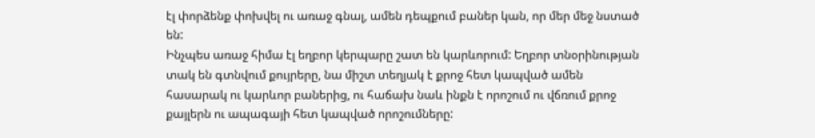էլ փորձենք փոխվել ու առաջ գնալ, ամեն դեպքում բաներ կան, որ մեր մեջ նստած են:
Ինչպես առաջ հիմա էլ եղբոր կերպարը շատ են կարևորում: Եղբոր տնօրինության տակ են գտնվում քույրերը, նա միշտ տեղյակ է քրոջ հետ կապված ամեն հասարակ ու կարևոր բաներից, ու հաճախ նաև ինքն է որոշում ու վճռում քրոջ քայլերն ու ապագայի հետ կապված որոշումները: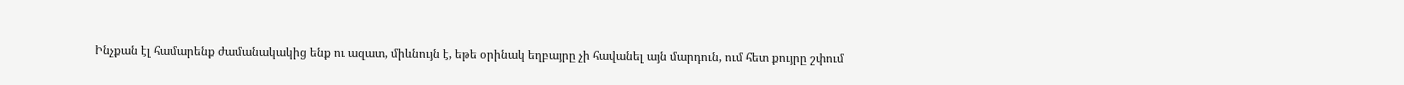Ինչքան էլ համարենք ժամանակակից ենք ու ազատ, միևնույն է, եթե օրինակ եղբայրը չի հավանել այն մարդուն, ում հետ քույրը շփում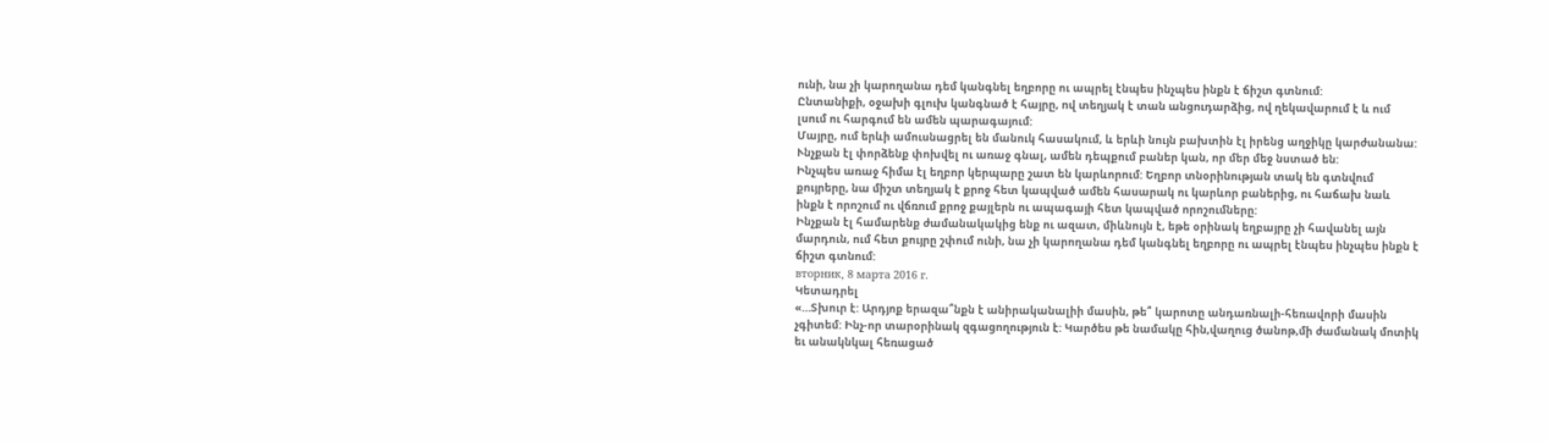ունի, նա չի կարողանա դեմ կանգնել եղբորը ու ապրել էնպես ինչպես ինքն է ճիշտ գտնում:
Ընտանիքի, օջախի գլուխ կանգնած է հայրը, ով տեղյակ է տան անցուդարձից, ով ղեկավարում է և ում լսում ու հարգում են ամեն պարագայում:
Մայրը, ում երևի ամուսնացրել են մանուկ հասակում, և երևի նույն բախտին էլ իրենց աղջիկը կարժանանա:
Ւնչքան էլ փորձենք փոխվել ու առաջ գնալ, ամեն դեպքում բաներ կան, որ մեր մեջ նստած են:
Ինչպես առաջ հիմա էլ եղբոր կերպարը շատ են կարևորում: Եղբոր տնօրինության տակ են գտնվում քույրերը, նա միշտ տեղյակ է քրոջ հետ կապված ամեն հասարակ ու կարևոր բաներից, ու հաճախ նաև ինքն է որոշում ու վճռում քրոջ քայլերն ու ապագայի հետ կապված որոշումները:
Ինչքան էլ համարենք ժամանակակից ենք ու ազատ, միևնույն է, եթե օրինակ եղբայրը չի հավանել այն մարդուն, ում հետ քույրը շփում ունի, նա չի կարողանա դեմ կանգնել եղբորը ու ապրել էնպես ինչպես ինքն է ճիշտ գտնում:
вторник, 8 марта 2016 г.
Կետադրել
«…Տխուր է: Արդյոք երազա՞նքն է անիրականալիի մասին, թե՞ կարոտը անդառնալի-հեռավորի մասին չգիտեմ: Ինչ-որ տարօրինակ զգացողություն է: Կարծես թե նամակը հին,վաղուց ծանոթ,մի ժամանակ մոտիկ եւ անակնկալ հեռացած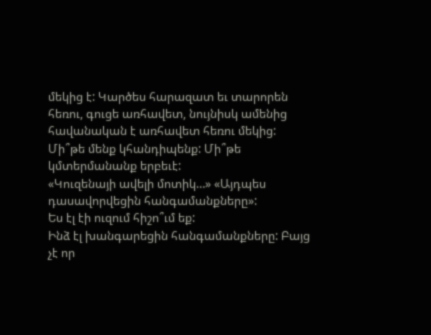մեկից է: Կարծես հարազատ եւ տարորեն հեռու, գուցե առհավետ, նույնիսկ ամենից հավանական է առհավետ հեռու մեկից: Մի՞թե մենք կհանդիպենք: Մի՞թե կմտերմանանք երբեւէ:
«Կուզենայի ավելի մոտիկ…» «Այդպես դասավորվեցին հանգամանքները»:
Ես էլ էի ուզում հիշո՞ւմ եք:
Ինձ էլ խանգարեցին հանգամանքները: Բայց չէ որ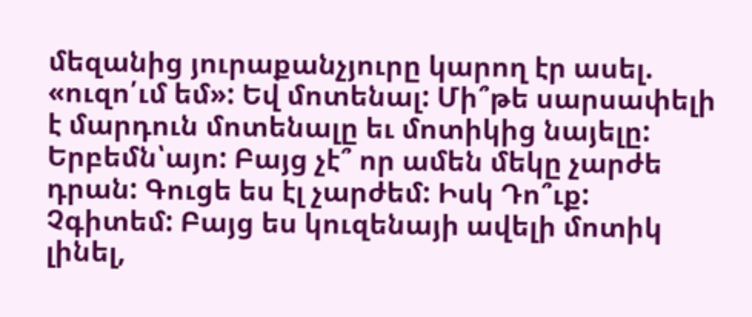մեզանից յուրաքանչյուրը կարող էր ասել. «ուզո՛ւմ եմ»: Եվ մոտենալ: Մի՞թե սարսափելի է մարդուն մոտենալը եւ մոտիկից նայելը: Երբեմն՝այո: Բայց չէ՞ որ ամեն մեկը չարժե դրան: Գուցե ես էլ չարժեմ: Իսկ Դո՞ւք: Չգիտեմ: Բայց ես կուզենայի ավելի մոտիկ լինել,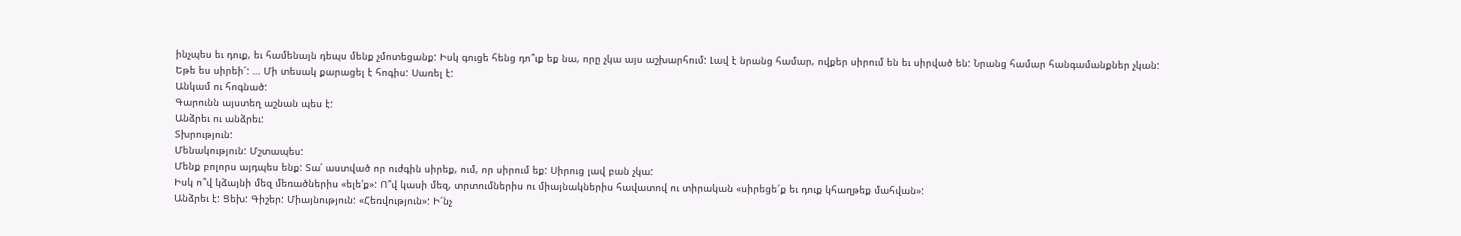ինչպես եւ դուք, եւ համենայն դեպս մենք չմոտեցանք: Իսկ գուցե հենց դո՞ւք եք նա, որը չկա այս աշխարհում: Լավ է նրանց համար, ովքեր սիրում են եւ սիրված են: Նրանց համար հանգամանքներ չկան:
Եթե ես սիրեի՜: … Մի տեսակ քարացել է հոգիս: Սառել է:
Անկամ ու հոգնած:
Գարունն այստեղ աշնան պես է:
Անձրեւ ու անձրեւ:
Տխրություն:
Մենակություն: Մշտապես:
Մենք բոլորս այդպես ենք: Տա՛ աստված որ ուժգին սիրեք, ում, որ սիրում եք: Սիրուց լավ բան չկա:
Իսկ ո՞վ կձայնի մեզ մեռածներիս «ելե'ք»: Ո՞վ կասի մեզ, տրտումներիս ու միայնակներիս հավատով ու տիրական «սիրեցե՜ք եւ դուք կհաղթեք մահվան»:
Անձրեւ է: Ցեխ: Գիշեր: Միայնություն: «Հեռվություն»: Ի՜նչ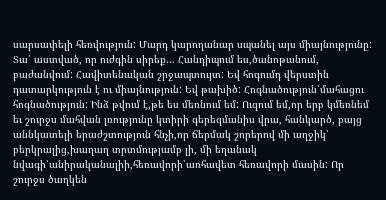սարսափելի հեռվություն: Մարդ կարողանար սպանել այս միայնությունը: Տա՛ աստված, որ ուժգին սիրեք… Հանդիպում ես,ծանոթանում, բաժանվում: Հավիտենական շրջապտույտ: Եվ հոգումդ վերստին դատարկություն է ու միայնություն: Եվ թախիծ: Հոգնածություն՝մահացու հոգնածություն: Ինձ թվում է,թե ես մեռնում եմ: Ուզում եմ,որ երբ կմեռնեմ եւ շուրջս մահվան լռությունը կտիրի գերեզմանիս վրա, հանկարծ, բայց աննկատելի երաժշտություն հնչի,որ ճերմակ շորերով մի աղջիկ՝ բերկրալից,խաղաղ տրտմությամբ լի, մի եղանակ նվագի՝անիրականալիի,հեռավորի՝առհավետ հեռավորի մասին: Որ շուրջս ծաղկեն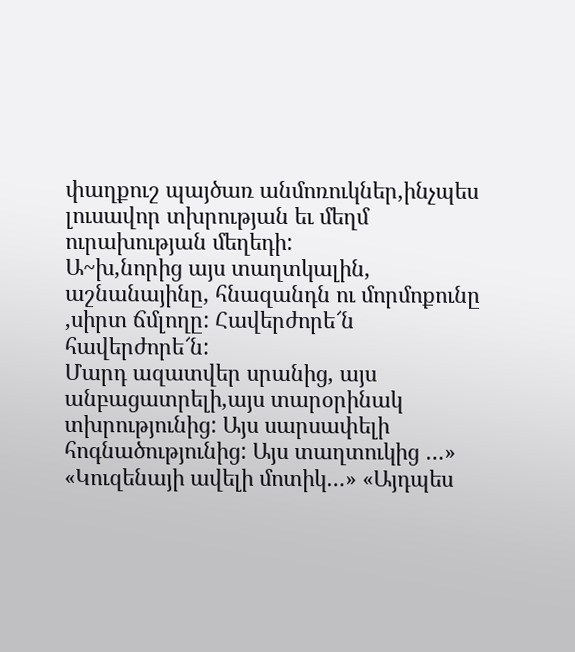փաղքուշ պայծառ անմոռուկներ,ինչպես լուսավոր տխրության եւ մեղմ ուրախության մեղեդի:
Ա~խ,նորից այս տաղտկալին, աշնանայինը, հնազանդն ու մորմոքունը ,սիրտ ճմլողը: Հավերժորե՜ն հավերժորե՜ն:
Մարդ ազատվեր սրանից, այս անբացատրելի,այս տարօրինակ տխրությունից: Այս սարսափելի հոգնածությունից: Այս տաղտուկից …»
«Կուզենայի ավելի մոտիկ…» «Այդպես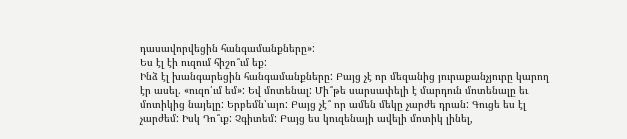դասավորվեցին հանգամանքները»:
Ես էլ էի ուզում հիշո՞ւմ եք:
Ինձ էլ խանգարեցին հանգամանքները: Բայց չէ որ մեզանից յուրաքանչյուրը կարող էր ասել. «ուզո՛ւմ եմ»: Եվ մոտենալ: Մի՞թե սարսափելի է մարդուն մոտենալը եւ մոտիկից նայելը: Երբեմն՝այո: Բայց չէ՞ որ ամեն մեկը չարժե դրան: Գուցե ես էլ չարժեմ: Իսկ Դո՞ւք: Չգիտեմ: Բայց ես կուզենայի ավելի մոտիկ լինել,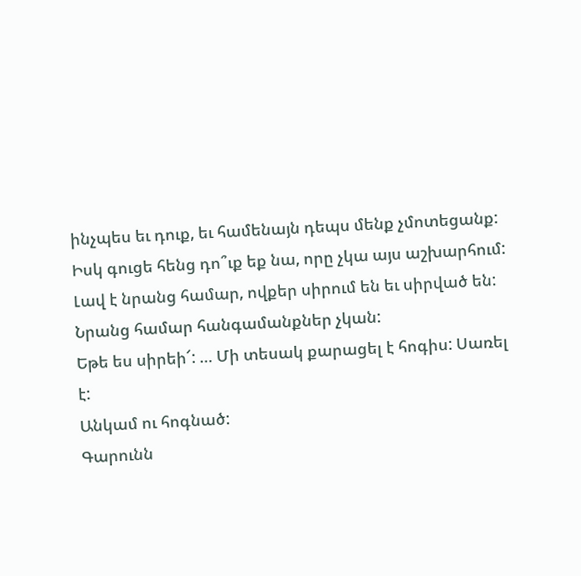ինչպես եւ դուք, եւ համենայն դեպս մենք չմոտեցանք: Իսկ գուցե հենց դո՞ւք եք նա, որը չկա այս աշխարհում: Լավ է նրանց համար, ովքեր սիրում են եւ սիրված են: Նրանց համար հանգամանքներ չկան:
Եթե ես սիրեի՜: … Մի տեսակ քարացել է հոգիս: Սառել է:
Անկամ ու հոգնած:
Գարունն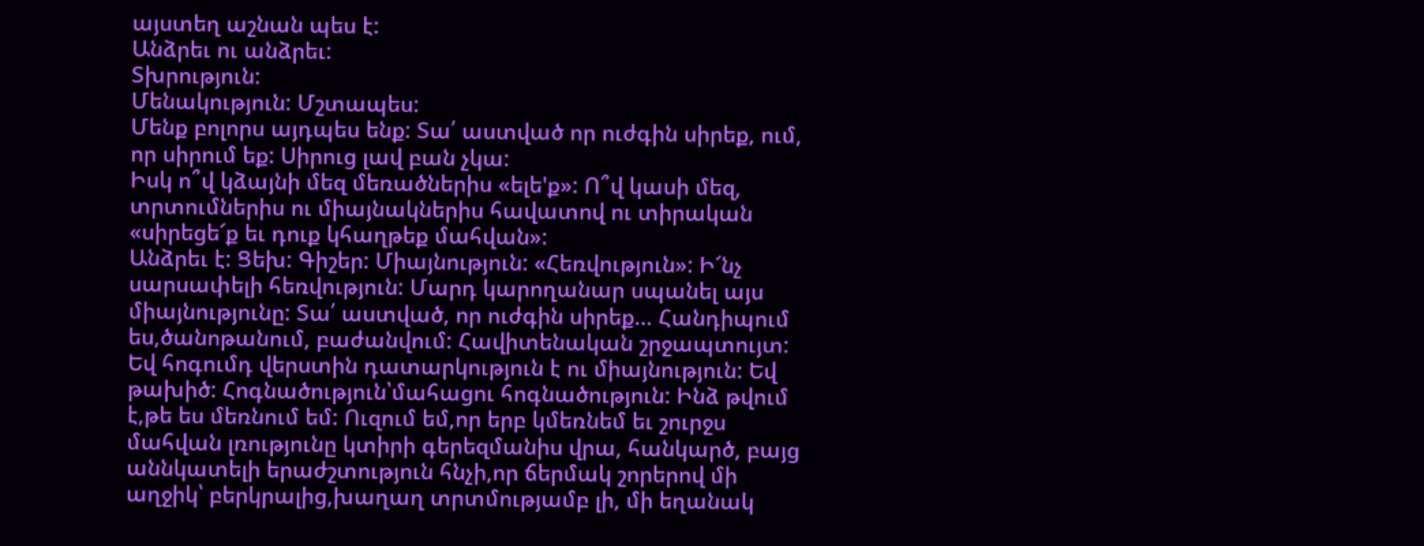այստեղ աշնան պես է:
Անձրեւ ու անձրեւ:
Տխրություն:
Մենակություն: Մշտապես:
Մենք բոլորս այդպես ենք: Տա՛ աստված որ ուժգին սիրեք, ում, որ սիրում եք: Սիրուց լավ բան չկա:
Իսկ ո՞վ կձայնի մեզ մեռածներիս «ելե'ք»: Ո՞վ կասի մեզ, տրտումներիս ու միայնակներիս հավատով ու տիրական «սիրեցե՜ք եւ դուք կհաղթեք մահվան»:
Անձրեւ է: Ցեխ: Գիշեր: Միայնություն: «Հեռվություն»: Ի՜նչ սարսափելի հեռվություն: Մարդ կարողանար սպանել այս միայնությունը: Տա՛ աստված, որ ուժգին սիրեք… Հանդիպում ես,ծանոթանում, բաժանվում: Հավիտենական շրջապտույտ: Եվ հոգումդ վերստին դատարկություն է ու միայնություն: Եվ թախիծ: Հոգնածություն՝մահացու հոգնածություն: Ինձ թվում է,թե ես մեռնում եմ: Ուզում եմ,որ երբ կմեռնեմ եւ շուրջս մահվան լռությունը կտիրի գերեզմանիս վրա, հանկարծ, բայց աննկատելի երաժշտություն հնչի,որ ճերմակ շորերով մի աղջիկ՝ բերկրալից,խաղաղ տրտմությամբ լի, մի եղանակ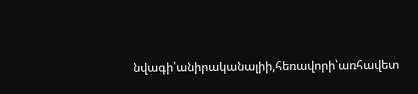նվագի՝անիրականալիի,հեռավորի՝առհավետ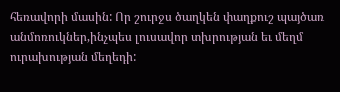հեռավորի մասին: Որ շուրջս ծաղկեն փաղքուշ պայծառ անմոռուկներ,ինչպես լուսավոր տխրության եւ մեղմ ուրախության մեղեդի: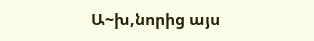Ա~խ,նորից այս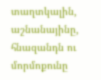տաղտկալին, աշնանայինը, հնազանդն ու մորմոքունը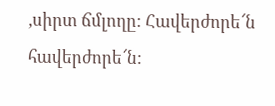,սիրտ ճմլողը: Հավերժորե՜ն հավերժորե՜ն: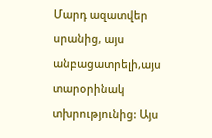Մարդ ազատվեր սրանից, այս անբացատրելի,այս տարօրինակ տխրությունից: Այս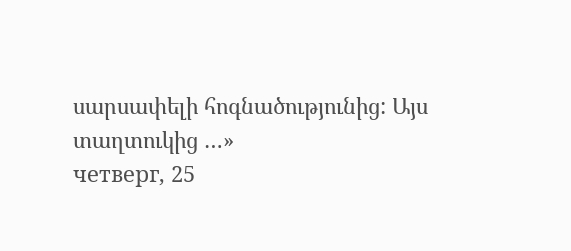սարսափելի հոգնածությունից: Այս տաղտուկից …»
четверг, 25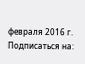февраля 2016 г.
Подписаться на: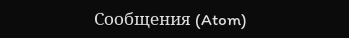Сообщения (Atom)